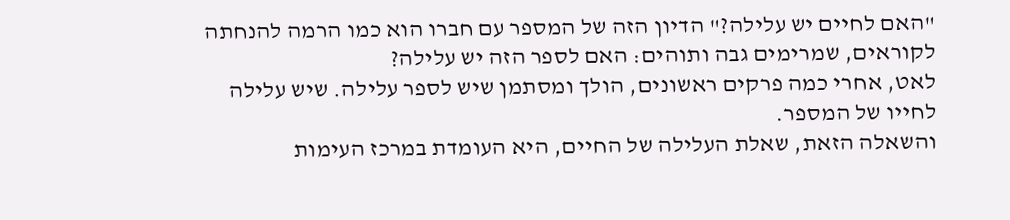"האם לחיים יש עלילה?" הדיון הזה של המספר עם חברו הוא כמו הרמה להנחתה לקוראים, שמרימים גבה ותוהים: האם לספר הזה יש עלילה?
לאט, אחרי כמה פרקים ראשונים, הולך ומסתמן שיש לספר עלילה. שיש עלילה לחייו של המספר.
והשאלה הזאת, שאלת העלילה של החיים, היא העומדת במרכז העימות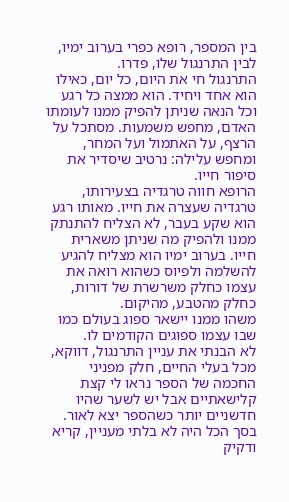בין המספר, רופא כפרי בערוב ימיו, לבין התרנגול שלו, פדרו.
התרנגול חי את היום, כל יום, כאילו הוא אחד ויחיד. הוא ממצה כל רגע וכל הנאה שניתן להפיק ממנו לעומתו האדם, מחפש משמעות. מסתכל על הרצף, על האתמול ועל המחר, ומחפש עלילה: נרטיב שיסדיר את סיפור חייו.
הרופא חווה טרגדיה בצעירותו, טרגדיה שעצרה את חייו. מאותו רגע הוא שקע בעבר, לא הצליח להתנתק ממנו ולהפיק מה שניתן משארית חייו. בערוב ימיו הוא מצליח להגיע להשלמה ולפיוס כשהוא רואה את עצמו כחלק משרשרת של דורות, כחלק מהטבע, מהיקום.
משהו ממנו יישאר ספוג בעולם כמו שבו עצמו ספוגים הקודמים לו.
לא הבנתי את עניין התרנגול, דווקא, מכל בעלי החיים, חלק מפניני החכמה של הספר נראו לי קצת קלישאתיים אבל יש לשער שהיו חדשניים יותר כשהספר יצא לאור.
בסך הכל היה לא בלתי מעניין, קריא ודקיק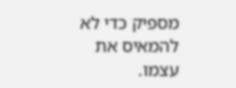מספיק כדי לא להמאיס את עצמו.